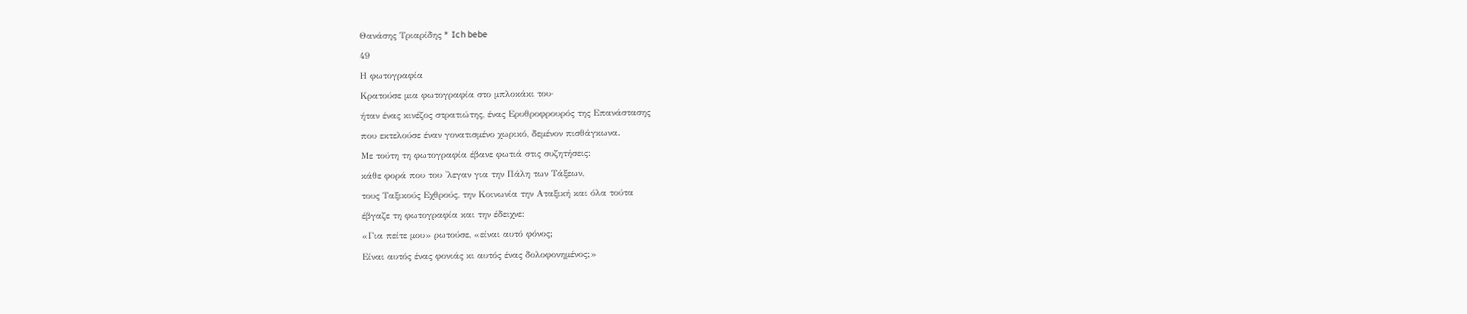Θανάσης Τριαρίδης * Ich bebe
49
Η φωτογραφία
Κρατούσε μια φωτογραφία στο μπλοκάκι του·
ήταν ένας κινέζος στρατιώτης, ένας Ερυθροφρουρός της Επανάστασης
που εκτελούσε έναν γονατισμένο χωρικό, δεμένον πισθάγκωνα.
Με τούτη τη φωτογραφία έβανε φωτιά στις συζητήσεις:
κάθε φορά που του 'λεγαν για την Πάλη των Τάξεων,
τους Ταξικούς Εχθρούς, την Κοινωνία την Αταξική και όλα τούτα
έβγαζε τη φωτογραφία και την έδειχνε:
«Για πείτε μου» ρωτούσε, «είναι αυτό φόνος;
Είναι αυτός ένας φονιάς κι αυτός ένας δολοφονημένος;»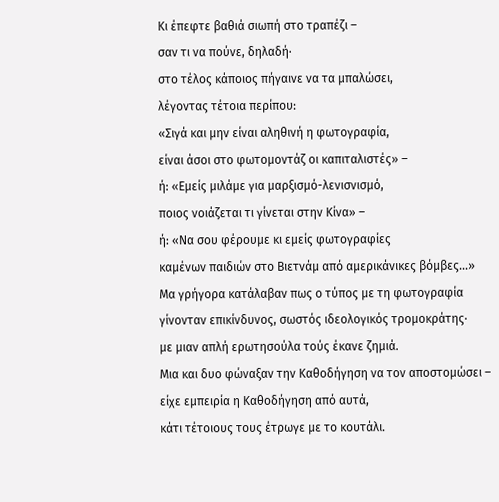Κι έπεφτε βαθιά σιωπή στο τραπέζι –
σαν τι να πούνε, δηλαδή·
στο τέλος κάποιος πήγαινε να τα μπαλώσει,
λέγοντας τέτοια περίπου:
«Σιγά και μην είναι αληθινή η φωτογραφία,
είναι άσοι στο φωτομοντάζ οι καπιταλιστές» –
ή: «Εμείς μιλάμε για μαρξισμό-λενισνισμό,
ποιος νοιάζεται τι γίνεται στην Κίνα» –
ή: «Να σου φέρουμε κι εμείς φωτογραφίες
καμένων παιδιών στο Βιετνάμ από αμερικάνικες βόμβες...»
Μα γρήγορα κατάλαβαν πως ο τύπος με τη φωτογραφία
γίνονταν επικίνδυνος, σωστός ιδεολογικός τρομοκράτης·
με μιαν απλή ερωτησούλα τούς έκανε ζημιά.
Μια και δυο φώναξαν την Καθοδήγηση να τον αποστομώσει –
είχε εμπειρία η Καθοδήγηση από αυτά,
κάτι τέτοιους τους έτρωγε με το κουτάλι.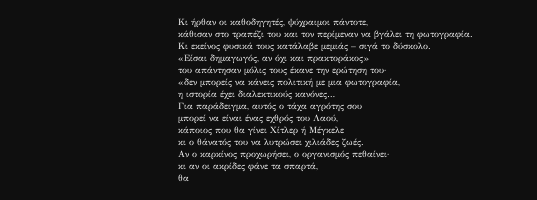Κι ήρθαν οι καθοδηγητές, ψύχραιμοι πάντοτε,
κάθισαν στο τραπέζι του και τον περίμεναν να βγάλει τη φωτογραφία.
Κι εκείνος φυσικά τους κατάλαβε μεμιάς – σιγά το δύσκολο.
«Είσαι δημαγωγός, αν όχι και πρακτοράκος»
του απάντησαν μόλις τους έκανε την ερώτηση του·
«δεν μπορείς να κάνεις πολιτική με μια φωτογραφία,
η ιστορία έχει διαλεκτικούς κανόνες…
Για παράδειγμα, αυτός ο τάχα αγρότης σου
μπορεί να είναι ένας εχθρός του Λαού,
κάποιος που θα γίνει Χίτλερ ή Μέγκελε
κι ο θάνατός του να λυτρώσει χιλιάδες ζωές.
Αν ο καρκίνος προχωρήσει, ο οργανισμός πεθαίνει·
κι αν οι ακρίδες φάνε τα σπαρτά,
θα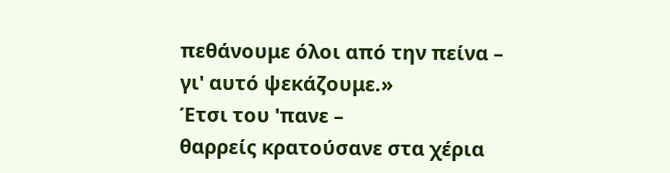πεθάνουμε όλοι από την πείνα –
γι' αυτό ψεκάζουμε.»
Έτσι του 'πανε –
θαρρείς κρατούσανε στα χέρια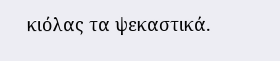κιόλας τα ψεκαστικά.